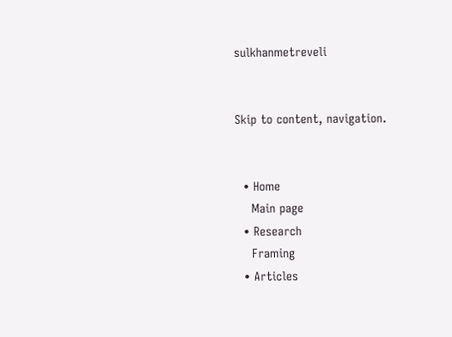sulkhanmetreveli


Skip to content, navigation.


  • Home
    Main page
  • Research
    Framing
  • Articles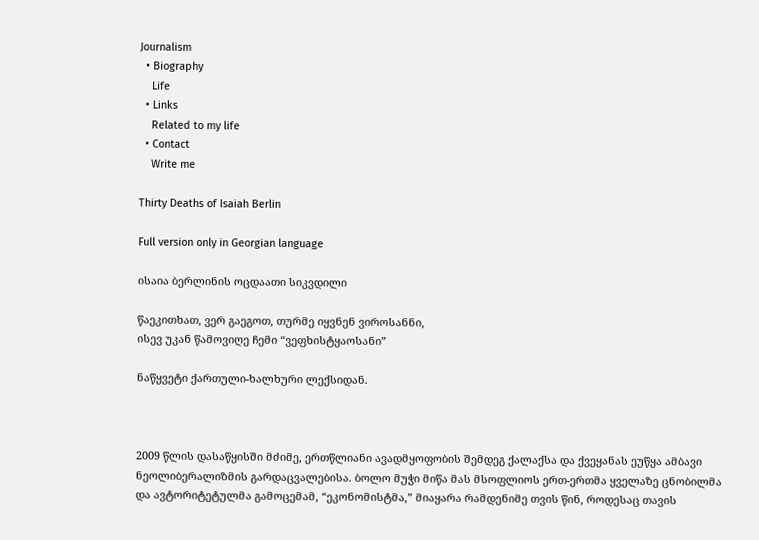Journalism
  • Biography
    Life
  • Links
    Related to my life
  • Contact
    Write me

Thirty Deaths of Isaiah Berlin

Full version only in Georgian language

ისაია ბერლინის ოცდაათი სიკვდილი

წაეკითხათ, ვერ გაეგოთ, თურმე იყვნენ ვიროსანნი,
ისევ უკან წამოვიღე ჩემი “ვეფხისტყაოსანი”

ნაწყვეტი ქართული-ხალხური ლექსიდან.



2009 წლის დასაწყისში მძიმე, ერთწლიანი ავადმყოფობის შემდეგ ქალაქსა და ქვეყანას ეუწყა ამბავი ნეოლიბერალიზმის გარდაცვალებისა. ბოლო მუჭი მიწა მას მსოფლიოს ერთ-ერთმა ყველაზე ცნობილმა და ავტორიტეტულმა გამოცემამ, “ეკონომისტმა,” მიაყარა რამდენიმე თვის წინ, როდესაც თავის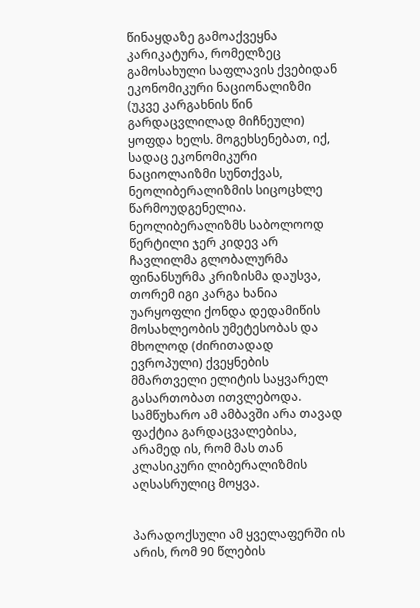წინაყდაზე გამოაქვეყნა კარიკატურა, რომელზეც გამოსახული საფლავის ქვებიდან ეკონომიკური ნაციონალიზმი (უკვე კარგახნის წინ გარდაცვლილად მიჩნეული) ყოფდა ხელს. მოგეხსენებათ, იქ, სადაც ეკონომიკური ნაციოლაიზმი სუნთქვას, ნეოლიბერალიზმის სიცოცხლე წარმოუდგენელია. ნეოლიბერალიზმს საბოლოოდ წერტილი ჯერ კიდევ არ ჩავლილმა გლობალურმა ფინანსურმა კრიზისმა დაუსვა, თორემ იგი კარგა ხანია უარყოფლი ქონდა დედამიწის მოსახლეობის უმეტესობას და მხოლოდ (ძირითადად ევროპული) ქვეყნების მმართველი ელიტის საყვარელ გასართობათ ითვლებოდა. სამწუხარო ამ ამბავში არა თავად ფაქტია გარდაცვალებისა, არამედ ის, რომ მას თან კლასიკური ლიბერალიზმის აღსასრულიც მოყვა.


პარადოქსული ამ ყველაფერში ის არის, რომ 90 წლების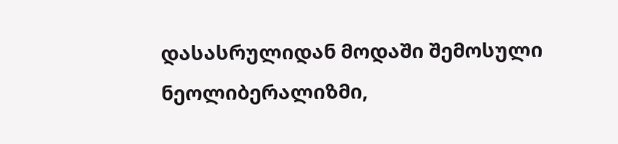დასასრულიდან მოდაში შემოსული ნეოლიბერალიზმი,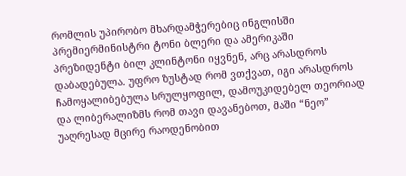რომლის უპირობო მხარდამჭერებიც ინგლისში პრემიერმინისტრი ტონი ბლერი და ამერიკაში პრეზიდენტი ბილ კლინტონი იყვნენ, არც არასდროს დაბადებულა. უფრო ზუსტად რომ ვთქვათ, იგი არასდროს ჩამოყალიბებულა სრულყოფილ, დამოუკიდებელ თეორიად და ლიბერალიზმს რომ თავი დავანებოთ, მაში “ნეო” უაღრესად მცირე რაოდენობით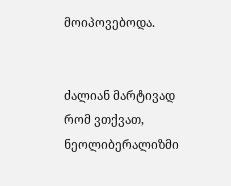მოიპოვებოდა.


ძალიან მარტივად რომ ვთქვათ, ნეოლიბერალიზმი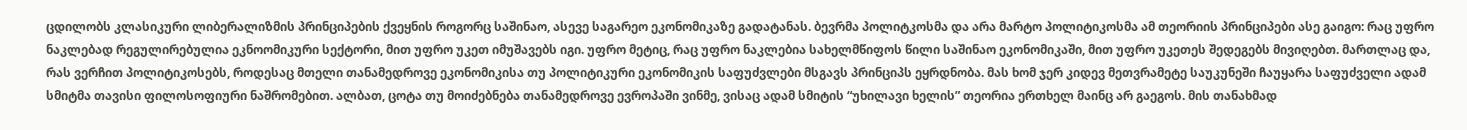ცდილობს კლასიკური ლიბერალიზმის პრინციპების ქვეყნის როგორც საშინაო, ასევე საგარეო ეკონომიკაზე გადატანას. ბევრმა პოლიტკოსმა და არა მარტო პოლიტიკოსმა ამ თეორიის პრინციპები ასე გაიგო: რაც უფრო ნაკლებად რეგულირებულია ეკნოომიკური სექტორი, მით უფრო უკეთ იმუშავებს იგი. უფრო მეტიც, რაც უფრო ნაკლებია სახელმწიფოს წილი საშინაო ეკონომიკაში, მით უფრო უკეთეს შედეგებს მივიღებთ. მართლაც და, რას ვერჩით პოლიტიკოსებს, როდესაც მთელი თანამედროვე ეკონომიკისა თუ პოლიტიკური ეკონომიკის საფუძვლები მსგავს პრინციპს ეყრდნობა. მას ხომ ჯერ კიდევ მეთვრამეტე საუკუნეში ჩაუყარა საფუძველი ადამ სმიტმა თავისი ფილოსოფიური ნაშრომებით. ალბათ, ცოტა თუ მოიძებნება თანამედროვე ევროპაში ვინმე, ვისაც ადამ სმიტის “უხილავი ხელის” თეორია ერთხელ მაინც არ გაეგოს. მის თანახმად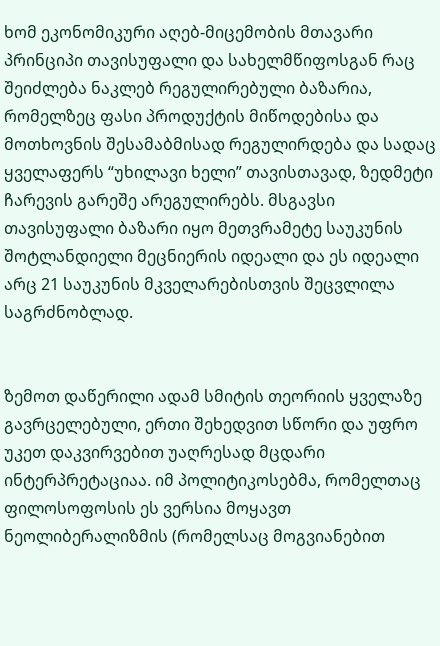ხომ ეკონომიკური აღებ-მიცემობის მთავარი პრინციპი თავისუფალი და სახელმწიფოსგან რაც შეიძლება ნაკლებ რეგულირებული ბაზარია, რომელზეც ფასი პროდუქტის მიწოდებისა და მოთხოვნის შესამაბმისად რეგულირდება და სადაც ყველაფერს “უხილავი ხელი” თავისთავად, ზედმეტი ჩარევის გარეშე არეგულირებს. მსგავსი თავისუფალი ბაზარი იყო მეთვრამეტე საუკუნის შოტლანდიელი მეცნიერის იდეალი და ეს იდეალი არც 21 საუკუნის მკველარებისთვის შეცვლილა საგრძნობლად.


ზემოთ დაწერილი ადამ სმიტის თეორიის ყველაზე გავრცელებული, ერთი შეხედვით სწორი და უფრო უკეთ დაკვირვებით უაღრესად მცდარი ინტერპრეტაციაა. იმ პოლიტიკოსებმა, რომელთაც ფილოსოფოსის ეს ვერსია მოყავთ ნეოლიბერალიზმის (რომელსაც მოგვიანებით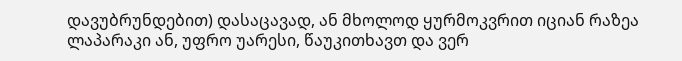დავუბრუნდებით) დასაცავად, ან მხოლოდ ყურმოკვრით იციან რაზეა ლაპარაკი ან, უფრო უარესი, წაუკითხავთ და ვერ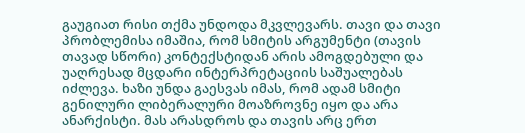გაუგიათ რისი თქმა უნდოდა მკვლევარს. თავი და თავი პრობლემისა იმაშია, რომ სმიტის არგუმენტი (თავის თავად სწორი) კონტექსტიდან არის ამოგდებული და უაღრესად მცდარი ინტერპრეტაციის საშუალებას იძლევა. ხაზი უნდა გაესვას იმას, რომ ადამ სმიტი გენილური ლიბერალური მოაზროვნე იყო და არა ანარქისტი. მას არასდროს და თავის არც ერთ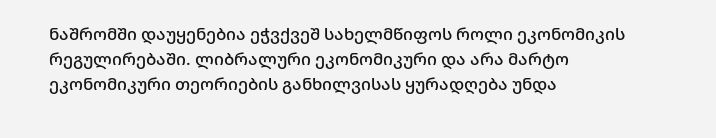ნაშრომში დაუყენებია ეჭვქვეშ სახელმწიფოს როლი ეკონომიკის რეგულირებაში. ლიბრალური ეკონომიკური და არა მარტო ეკონომიკური თეორიების განხილვისას ყურადღება უნდა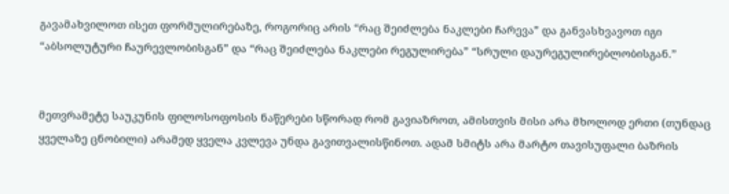გავამახვილოთ ისეთ ფორმულირებაზე, როგორიც არის “რაც შეიძლება ნაკლები ჩარევა” და განვასხვავოთ იგი “აბსოლუტური ჩაურევლობისგან” და “რაც შეიძლება ნაკლები რეგულირება” “სრული დაურეგულირებლობისგან.”


მეთვრამეტე საუკუნის ფილოსოფოსის ნაწერები სწორად რომ გავიაზროთ, ამისთვის მისი არა მხოლოდ ერთი (თუნდაც ყველაზე ცნობილი) არამედ ყველა კვლევა უნდა გავითვალისწინოთ. ადამ სმიტს არა მარტო თავისუფალი ბაზრის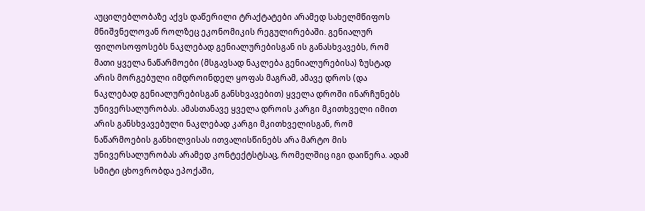აუცილებლობაზე აქვს დაწერილი ტრაქტატები არამედ სახელმწიფოს მნიშვნელოვან როლზეც ეკონომიკის რეგულირებაში. გენიალურ ფილოსოფოსებს ნაკლებად გენიალურებისგან ის განასხვავებს, რომ მათი ყველა ნაწარმოები (მსგავსად ნაკლება გენიალურებისა) ზუსტად არის მორგებული იმდროინდელ ყოფას მაგრამ, ამავე დროს (და ნაკლებად გენიალურებისგან განსხვავებით) ყველა დროში ინარჩუნებს უნივერსალურობას. ამასთანავე ყველა დროის კარგი მკითხველი იმით არის განსხვავებული ნაკლებად კარგი მკითხველისგან, რომ ნაწარმოების განხილვისას ითვალისწინებს არა მარტო მის უნივერსალურობას არამედ კონტექტსტსაც, რომელშიც იგი დაიწერა. ადამ სმიტი ცხოვრობდა ეპოქაში,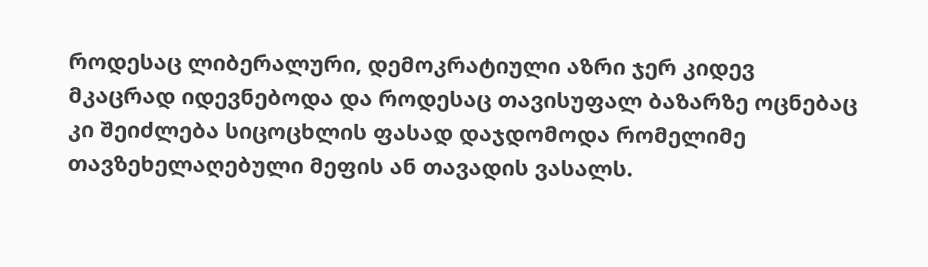როდესაც ლიბერალური, დემოკრატიული აზრი ჯერ კიდევ მკაცრად იდევნებოდა და როდესაც თავისუფალ ბაზარზე ოცნებაც კი შეიძლება სიცოცხლის ფასად დაჯდომოდა რომელიმე თავზეხელაღებული მეფის ან თავადის ვასალს.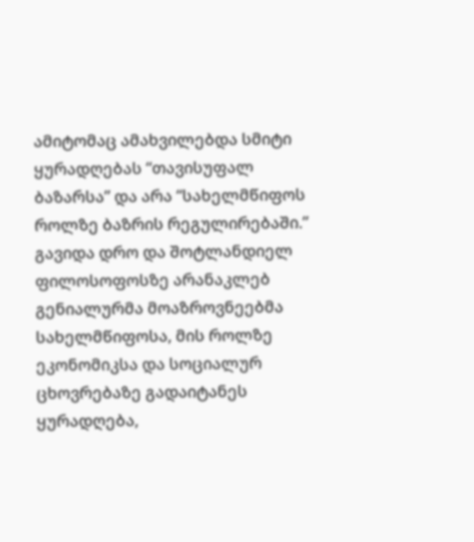ამიტომაც ამახვილებდა სმიტი ყურადღებას “თავისუფალ ბაზარსა” და არა “სახელმწიფოს როლზე ბაზრის რეგულირებაში.” გავიდა დრო და შოტლანდიელ ფილოსოფოსზე არანაკლებ გენიალურმა მოაზროვნეებმა სახელმწიფოსა, მის როლზე ეკონომიკსა და სოციალურ ცხოვრებაზე გადაიტანეს ყურადღება,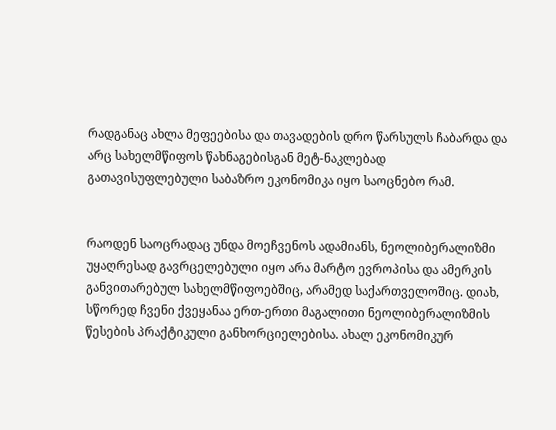რადგანაც ახლა მეფეებისა და თავადების დრო წარსულს ჩაბარდა და არც სახელმწიფოს წახნაგებისგან მეტ-ნაკლებად გათავისუფლებული საბაზრო ეკონომიკა იყო საოცნებო რამ.


რაოდენ საოცრადაც უნდა მოეჩვენოს ადამიანს, ნეოლიბერალიზმი უყაღრესად გავრცელებული იყო არა მარტო ევროპისა და ამერკის განვითარებულ სახელმწიფოებშიც, არამედ საქართველოშიც. დიახ, სწორედ ჩვენი ქვეყანაა ერთ-ერთი მაგალითი ნეოლიბერალიზმის წესების პრაქტიკული განხორციელებისა. ახალ ეკონომიკურ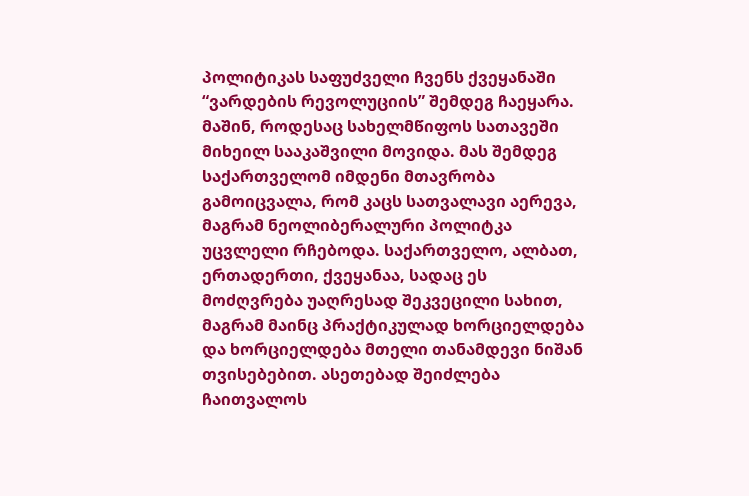პოლიტიკას საფუძველი ჩვენს ქვეყანაში “ვარდების რევოლუციის” შემდეგ ჩაეყარა. მაშინ, როდესაც სახელმწიფოს სათავეში მიხეილ სააკაშვილი მოვიდა. მას შემდეგ საქართველომ იმდენი მთავრობა გამოიცვალა, რომ კაცს სათვალავი აერევა, მაგრამ ნეოლიბერალური პოლიტკა უცვლელი რჩებოდა. საქართველო, ალბათ, ერთადერთი, ქვეყანაა, სადაც ეს მოძღვრება უაღრესად შეკვეცილი სახით, მაგრამ მაინც პრაქტიკულად ხორციელდება და ხორციელდება მთელი თანამდევი ნიშან თვისებებით. ასეთებად შეიძლება ჩაითვალოს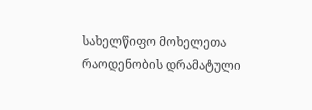სახელწიფო მოხელეთა რაოდენობის დრამატული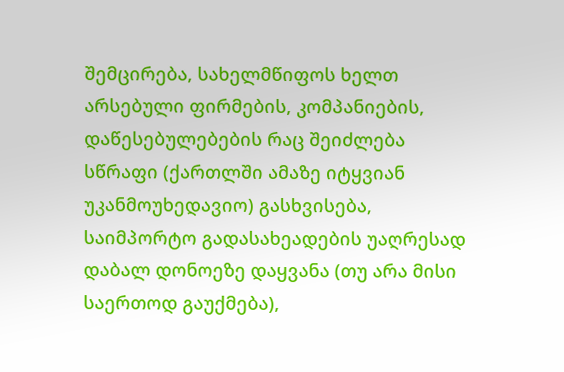შემცირება, სახელმწიფოს ხელთ არსებული ფირმების, კომპანიების, დაწესებულებების რაც შეიძლება სწრაფი (ქართლში ამაზე იტყვიან უკანმოუხედავიო) გასხვისება, საიმპორტო გადასახეადების უაღრესად დაბალ დონოეზე დაყვანა (თუ არა მისი საერთოდ გაუქმება),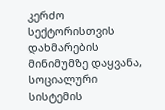კერძო სექტორისთვის დახმარების მინიმუმზე დაყვანა, სოციალური სისტემის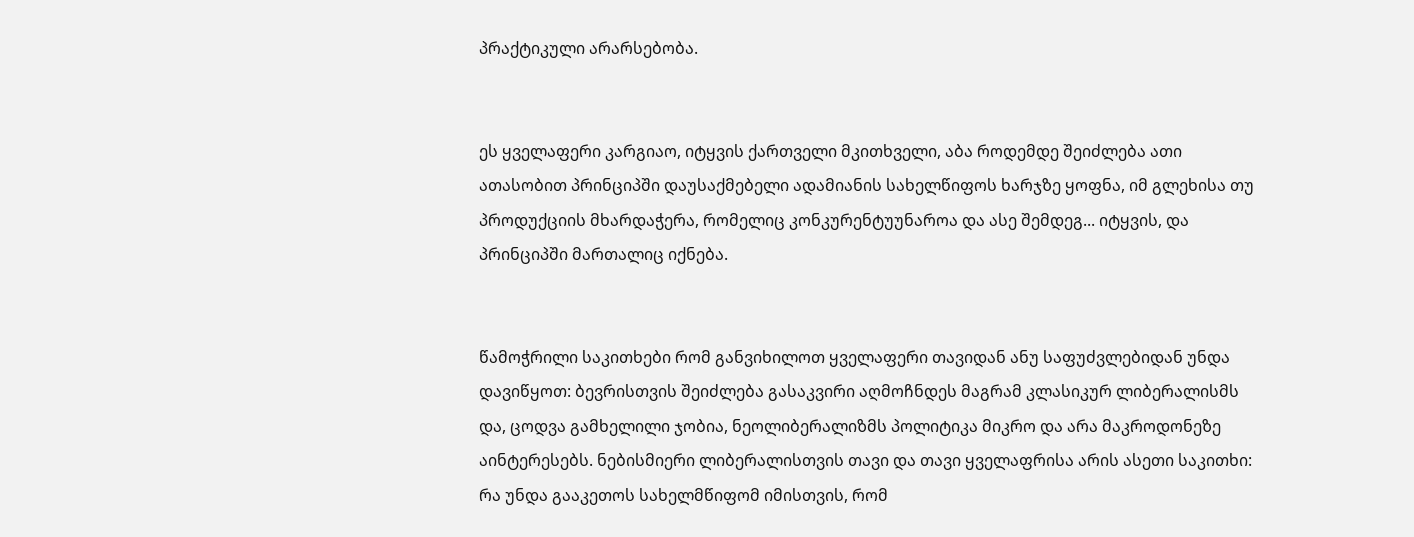პრაქტიკული არარსებობა.


ეს ყველაფერი კარგიაო, იტყვის ქართველი მკითხველი, აბა როდემდე შეიძლება ათი ათასობით პრინციპში დაუსაქმებელი ადამიანის სახელწიფოს ხარჯზე ყოფნა, იმ გლეხისა თუ პროდუქციის მხარდაჭერა, რომელიც კონკურენტუუნაროა და ასე შემდეგ... იტყვის, და პრინციპში მართალიც იქნება.


წამოჭრილი საკითხები რომ განვიხილოთ ყველაფერი თავიდან ანუ საფუძვლებიდან უნდა დავიწყოთ: ბევრისთვის შეიძლება გასაკვირი აღმოჩნდეს მაგრამ კლასიკურ ლიბერალისმს და, ცოდვა გამხელილი ჯობია, ნეოლიბერალიზმს პოლიტიკა მიკრო და არა მაკროდონეზე აინტერესებს. ნებისმიერი ლიბერალისთვის თავი და თავი ყველაფრისა არის ასეთი საკითხი: რა უნდა გააკეთოს სახელმწიფომ იმისთვის, რომ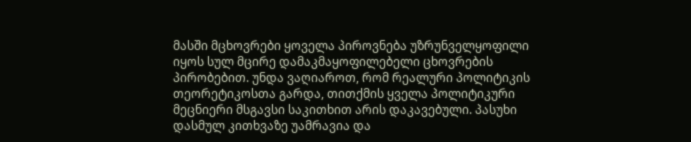მასში მცხოვრები ყოველა პიროვნება უზრუნველყოფილი იყოს სულ მცირე დამაკმაყოფილებელი ცხოვრების პირობებით. უნდა ვაღიაროთ, რომ რეალური პოლიტიკის თეორეტიკოსთა გარდა, თითქმის ყველა პოლიტიკური მეცნიერი მსგავსი საკითხით არის დაკავებული. პასუხი დასმულ კითხვაზე უამრავია და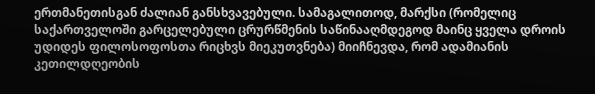ერთმანეთისგან ძალიან განსხვავებული. სამაგალითოდ, მარქსი (რომელიც საქართველოში გარცელებული ცრურწმენის საწინააღმდეგოდ მაინც ყველა დროის უდიდეს ფილოსოფოსთა რიცხვს მიეკუთვნება) მიიჩნევდა, რომ ადამიანის კეთილდღეობის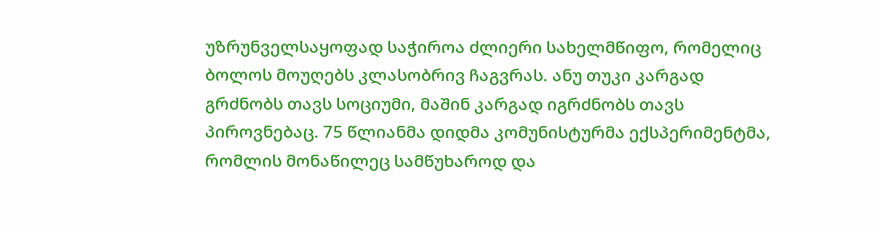უზრუნველსაყოფად საჭიროა ძლიერი სახელმწიფო, რომელიც ბოლოს მოუღებს კლასობრივ ჩაგვრას. ანუ თუკი კარგად გრძნობს თავს სოციუმი, მაშინ კარგად იგრძნობს თავს პიროვნებაც. 75 წლიანმა დიდმა კომუნისტურმა ექსპერიმენტმა, რომლის მონაწილეც სამწუხაროდ და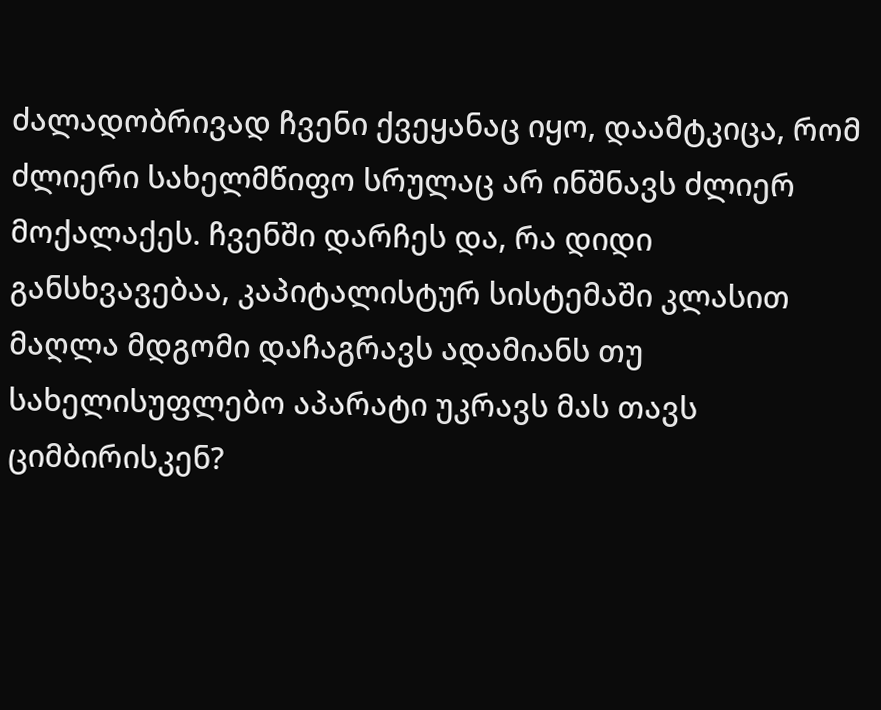ძალადობრივად ჩვენი ქვეყანაც იყო, დაამტკიცა, რომ ძლიერი სახელმწიფო სრულაც არ ინშნავს ძლიერ მოქალაქეს. ჩვენში დარჩეს და, რა დიდი განსხვავებაა, კაპიტალისტურ სისტემაში კლასით მაღლა მდგომი დაჩაგრავს ადამიანს თუ სახელისუფლებო აპარატი უკრავს მას თავს ციმბირისკენ?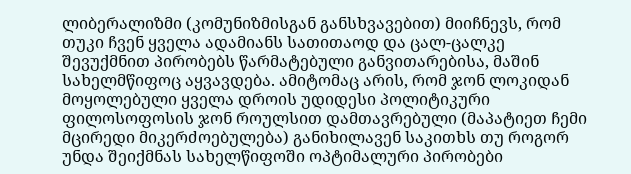ლიბერალიზმი (კომუნიზმისგან განსხვავებით) მიიჩნევს, რომ თუკი ჩვენ ყველა ადამიანს სათითაოდ და ცალ-ცალკე შევუქმნით პირობებს წარმატებული განვითარებისა, მაშინ სახელმწიფოც აყვავდება. ამიტომაც არის, რომ ჯონ ლოკიდან მოყოლებული ყველა დროის უდიდესი პოლიტიკური ფილოსოფოსის ჯონ როულსით დამთავრებული (მაპატიეთ ჩემი მცირედი მიკერძოებულება) განიხილავენ საკითხს თუ როგორ უნდა შეიქმნას სახელწიფოში ოპტიმალური პირობები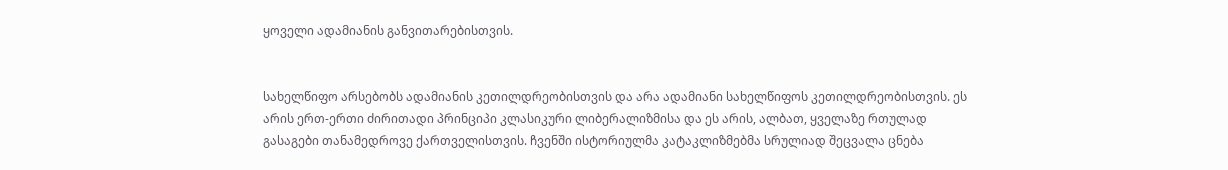ყოველი ადამიანის განვითარებისთვის.


სახელწიფო არსებობს ადამიანის კეთილდრეობისთვის და არა ადამიანი სახელწიფოს კეთილდრეობისთვის. ეს არის ერთ-ერთი ძირითადი პრინციპი კლასიკური ლიბერალიზმისა და ეს არის, ალბათ, ყველაზე რთულად გასაგები თანამედროვე ქართველისთვის. ჩვენში ისტორიულმა კატაკლიზმებმა სრულიად შეცვალა ცნება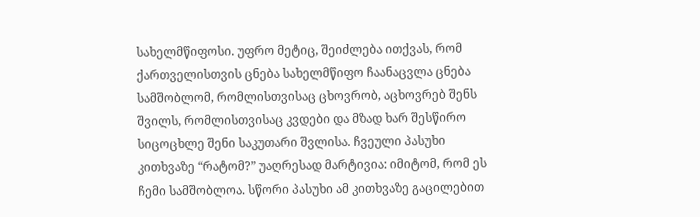სახელმწიფოსი. უფრო მეტიც, შეიძლება ითქვას, რომ ქართველისთვის ცნება სახელმწიფო ჩაანაცვლა ცნება სამშობლომ, რომლისთვისაც ცხოვრობ, აცხოვრებ შენს შვილს, რომლისთვისაც კვდები და მზად ხარ შესწირო სიცოცხლე შენი საკუთარი შვლისა. ჩვეული პასუხი კითხვაზე “რატომ?” უაღრესად მარტივია: იმიტომ, რომ ეს ჩემი სამშობლოა. სწორი პასუხი ამ კითხვაზე გაცილებით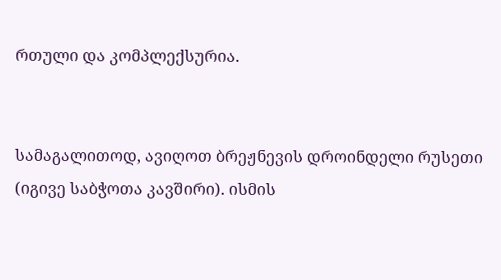რთული და კომპლექსურია.


სამაგალითოდ, ავიღოთ ბრეჟნევის დროინდელი რუსეთი (იგივე საბჭოთა კავშირი). ისმის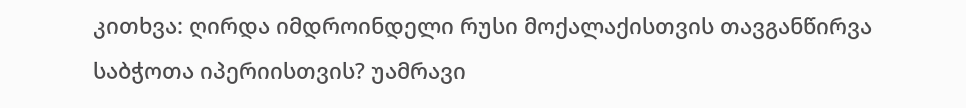კითხვა: ღირდა იმდროინდელი რუსი მოქალაქისთვის თავგანწირვა საბჭოთა იპერიისთვის? უამრავი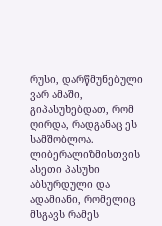რუსი, დარწმუნებული ვარ ამაში, გიპასუხებდათ, რომ ღირდა, რადგანაც ეს სამშობლოა. ლიბერალიზმისთვის ასეთი პასუხი აბსურდული და ადამიანი, რომელიც მსგავს რამეს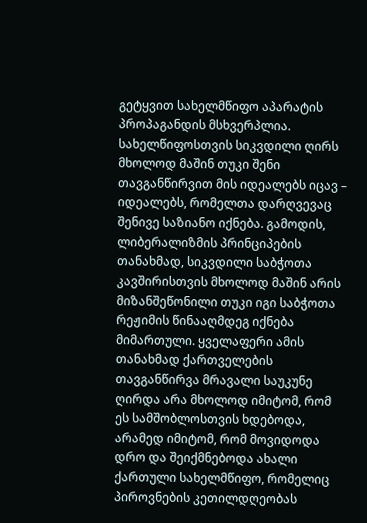გეტყვით სახელმწიფო აპარატის პროპაგანდის მსხვერპლია. სახელწიფოსთვის სიკვდილი ღირს მხოლოდ მაშინ თუკი შენი თავგანწირვით მის იდეალებს იცავ – იდეალებს, რომელთა დარღვევაც შენივე საზიანო იქნება. გამოდის, ლიბერალიზმის პრინციპების თანახმად, სიკვდილი საბჭოთა კავშირისთვის მხოლოდ მაშინ არის მიზანშეწონილი თუკი იგი საბჭოთა რეჟიმის წინააღმდეგ იქნება მიმართული. ყველაფერი ამის თანახმად ქართველების თავგანწირვა მრავალი საუკუნე ღირდა არა მხოლოდ იმიტომ, რომ ეს სამშობლოსთვის ხდებოდა, არამედ იმიტომ, რომ მოვიდოდა დრო და შეიქმნებოდა ახალი ქართული სახელმწიფო, რომელიც პიროვნების კეთილდღეობას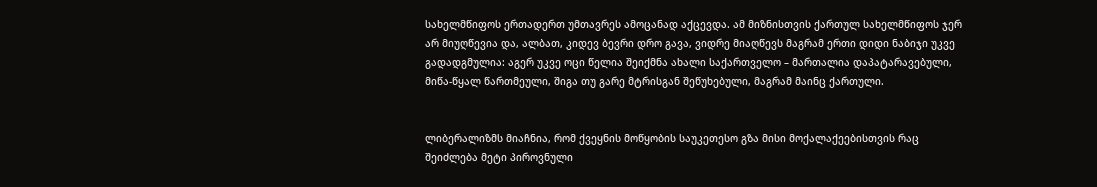სახელმწიფოს ერთადერთ უმთავრეს ამოცანად აქცევდა. ამ მიზნისთვის ქართულ სახელმწიფოს ჯერ არ მიუღწევია და, ალბათ, კიდევ ბევრი დრო გავა, ვიდრე მიაღწევს მაგრამ ერთი დიდი ნაბიჯი უკვე გადადგმულია: აგერ უკვე ოცი წელია შეიქმნა ახალი საქართველო – მართალია დაპატარავებული, მიწა-წყალ წართმეული, შიგა თუ გარე მტრისგან შეწუხებული, მაგრამ მაინც ქართული.


ლიბერალიზმს მიაჩნია, რომ ქვეყნის მოწყობის საუკეთესო გზა მისი მოქალაქეებისთვის რაც შეიძლება მეტი პიროვნული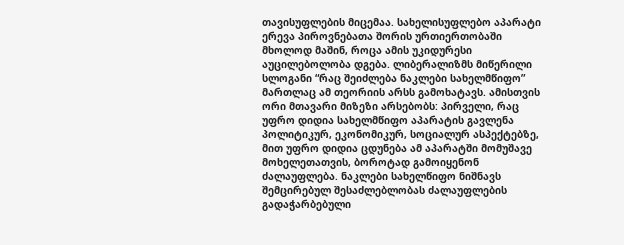თავისუფლების მიცემაა. სახელისუფლებო აპარატი ერევა პიროვნებათა შორის ურთიერთობაში მხოლოდ მაშინ, როცა ამის უკიდურესი აუცილებოლობა დგება. ლიბერალიზმს მიწერილი სლოგანი “რაც შეიძლება ნაკლები სახელმწიფო” მართლაც ამ თეორიის არსს გამოხატავს. ამისთვის ორი მთავარი მიზეზი არსებობს: პირველი, რაც უფრო დიდია სახელმწიფო აპარატის გავლენა პოლიტიკურ, ეკონომიკურ, სოციალურ ასპექტებზე, მით უფრო დიდია ცდუნება ამ აპარატში მომუშავე მოხელეთათვის, ბოროტად გამოიყენონ ძალაუფლება. ნაკლები სახელწიფო ნიშნავს შემცირებულ შესაძლებლობას ძალაუფლების გადაჭარბებული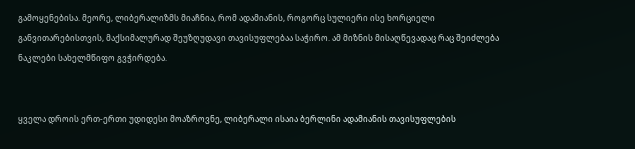გამოყენებისა. მეორე, ლიბერალიზმს მიაჩნია, რომ ადამიანის, როგორც სულიერი ისე ხორციელი განვითარებისთვის, მაქსიმალურად შეუზღუდავი თავისუფლებაა საჭირო. ამ მიზნის მისაღწევადაც რაც შეიძლება ნაკლები სახელმწიფო გვჭირდება.


ყველა დროის ერთ-ერთი უდიდესი მოაზროვნე, ლიბერალი ისაია ბერლინი ადამიანის თავისუფლების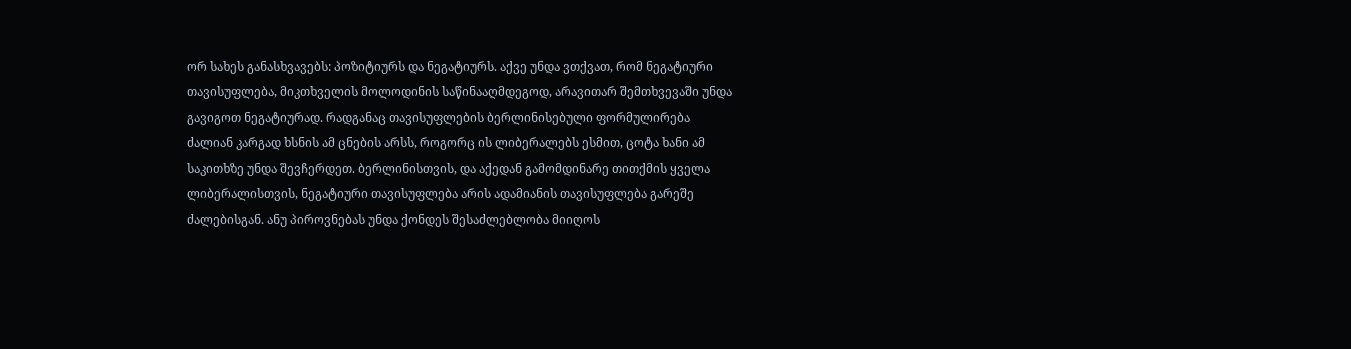ორ სახეს განასხვავებს: პოზიტიურს და ნეგატიურს. აქვე უნდა ვთქვათ, რომ ნეგატიური თავისუფლება, მიკთხველის მოლოდინის საწინააღმდეგოდ, არავითარ შემთხვევაში უნდა გავიგოთ ნეგატიურად. რადგანაც თავისუფლების ბერლინისებული ფორმულირება ძალიან კარგად ხსნის ამ ცნების არსს, როგორც ის ლიბერალებს ესმით, ცოტა ხანი ამ საკითხზე უნდა შევჩერდეთ. ბერლინისთვის, და აქედან გამომდინარე თითქმის ყველა ლიბერალისთვის, ნეგატიური თავისუფლება არის ადამიანის თავისუფლება გარეშე ძალებისგან. ანუ პიროვნებას უნდა ქონდეს შესაძლებლობა მიიღოს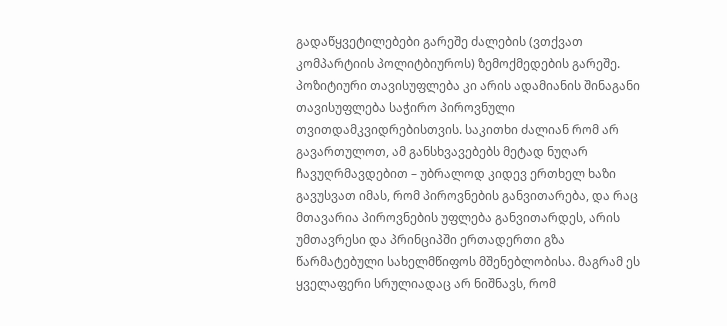გადაწყვეტილებები გარეშე ძალების (ვთქვათ კომპარტიის პოლიტბიუროს) ზემოქმედების გარეშე. პოზიტიური თავისუფლება კი არის ადამიანის შინაგანი თავისუფლება საჭირო პიროვნული თვითდამკვიდრებისთვის. საკითხი ძალიან რომ არ გავართულოთ, ამ განსხვავებებს მეტად ნუღარ ჩავუღრმავდებით – უბრალოდ კიდევ ერთხელ ხაზი გავუსვათ იმას, რომ პიროვნების განვითარება, და რაც მთავარია პიროვნების უფლება განვითარდეს, არის უმთავრესი და პრინციპში ერთადერთი გზა წარმატებული სახელმწიფოს მშენებლობისა. მაგრამ ეს ყველაფერი სრულიადაც არ ნიშნავს, რომ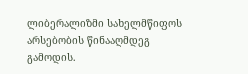ლიბერალიზმი სახელმწიფოს არსებობის წინააღმდეგ გამოდის.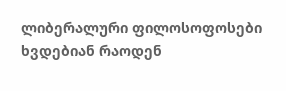ლიბერალური ფილოსოფოსები ხვდებიან რაოდენ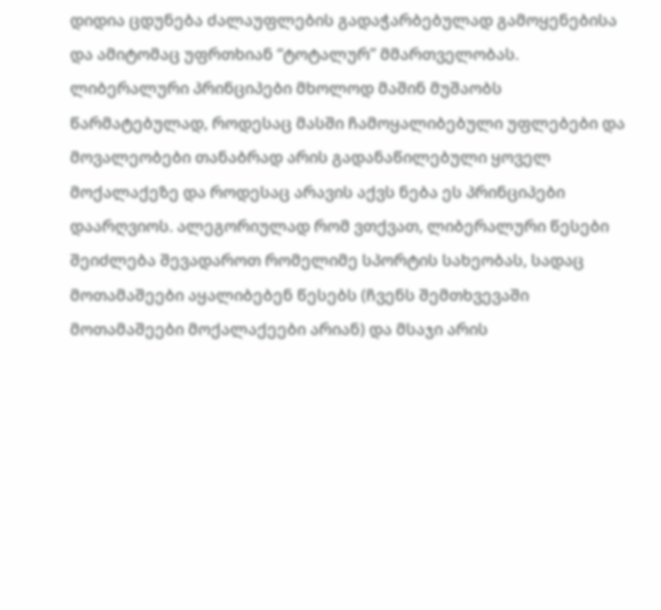დიდია ცდუნება ძალაუფლების გადაჭარბებულად გამოყენებისა და ამიტომაც უფრთხიან “ტოტალურ” მმართველობას. ლიბერალური პრინციპები მხოლოდ მაშინ მუშაობს წარმატებულად, როდესაც მასში ჩამოყალიბებული უფლებები და მოვალეობები თანაბრად არის გადანაწილებული ყოველ მოქალაქეზე და როდესაც არავის აქვს ნება ეს პრინციპები დაარღვიოს. ალეგორიულად რომ ვთქვათ, ლიბერალური წესები შეიძლება შევადაროთ რომელიმე სპორტის სახეობას, სადაც მოთამაშეები აყალიბებენ წესებს (ჩვენს შემთხვევაში მოთამაშეები მოქალაქეები არიან) და მსაჯი არის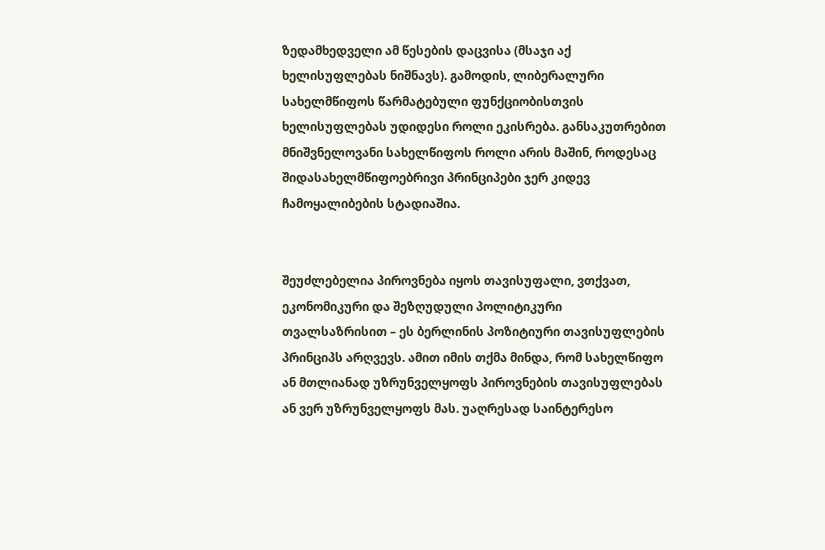ზედამხედველი ამ წესების დაცვისა (მსაჯი აქ ხელისუფლებას ნიშნავს). გამოდის, ლიბერალური სახელმწიფოს წარმატებული ფუნქციობისთვის ხელისუფლებას უდიდესი როლი ეკისრება. განსაკუთრებით მნიშვნელოვანი სახელწიფოს როლი არის მაშინ, როდესაც შიდასახელმწიფოებრივი პრინციპები ჯერ კიდევ ჩამოყალიბების სტადიაშია.


შეუძლებელია პიროვნება იყოს თავისუფალი, ვთქვათ, ეკონომიკური და შეზღუდული პოლიტიკური თვალსაზრისით – ეს ბერლინის პოზიტიური თავისუფლების პრინციპს არღვევს. ამით იმის თქმა მინდა, რომ სახელწიფო ან მთლიანად უზრუნველყოფს პიროვნების თავისუფლებას ან ვერ უზრუნველყოფს მას. უაღრესად საინტერესო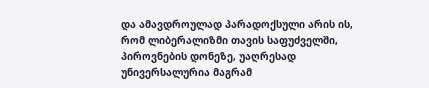და ამავდროულად პარადოქსული არის ის, რომ ლიბერალიზმი თავის საფუძველში, პიროვნების დონეზე, უაღრესად უნივერსალურია მაგრამ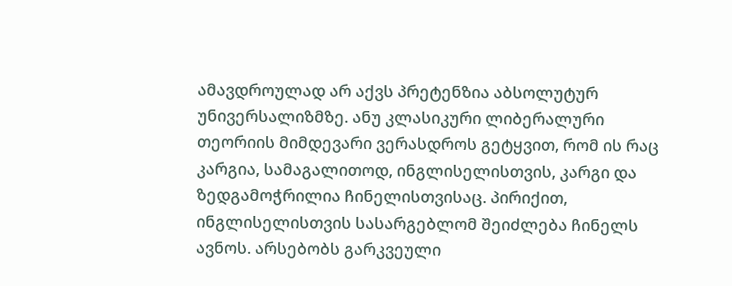ამავდროულად არ აქვს პრეტენზია აბსოლუტურ უნივერსალიზმზე. ანუ კლასიკური ლიბერალური თეორიის მიმდევარი ვერასდროს გეტყვით, რომ ის რაც კარგია, სამაგალითოდ, ინგლისელისთვის, კარგი და ზედგამოჭრილია ჩინელისთვისაც. პირიქით, ინგლისელისთვის სასარგებლომ შეიძლება ჩინელს ავნოს. არსებობს გარკვეული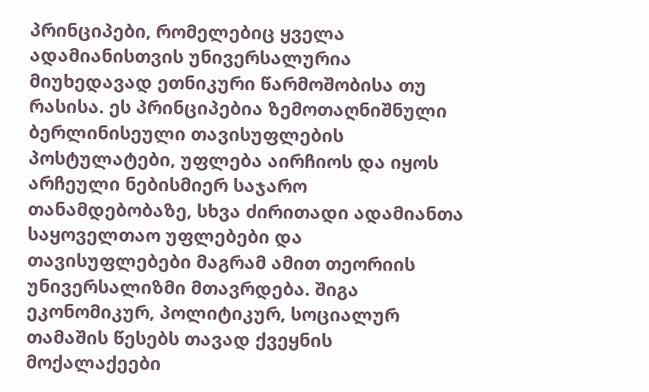პრინციპები, რომელებიც ყველა ადამიანისთვის უნივერსალურია მიუხედავად ეთნიკური წარმოშობისა თუ რასისა. ეს პრინციპებია ზემოთაღნიშნული ბერლინისეული თავისუფლების პოსტულატები, უფლება აირჩიოს და იყოს არჩეული ნებისმიერ საჯარო თანამდებობაზე, სხვა ძირითადი ადამიანთა საყოველთაო უფლებები და თავისუფლებები მაგრამ ამით თეორიის უნივერსალიზმი მთავრდება. შიგა ეკონომიკურ, პოლიტიკურ, სოციალურ თამაშის წესებს თავად ქვეყნის მოქალაქეები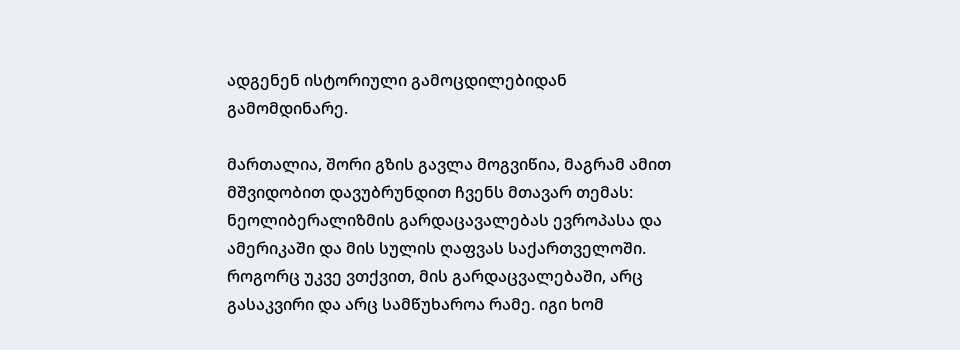ადგენენ ისტორიული გამოცდილებიდან გამომდინარე.

მართალია, შორი გზის გავლა მოგვიწია, მაგრამ ამით მშვიდობით დავუბრუნდით ჩვენს მთავარ თემას: ნეოლიბერალიზმის გარდაცავალებას ევროპასა და ამერიკაში და მის სულის ღაფვას საქართველოში. როგორც უკვე ვთქვით, მის გარდაცვალებაში, არც გასაკვირი და არც სამწუხაროა რამე. იგი ხომ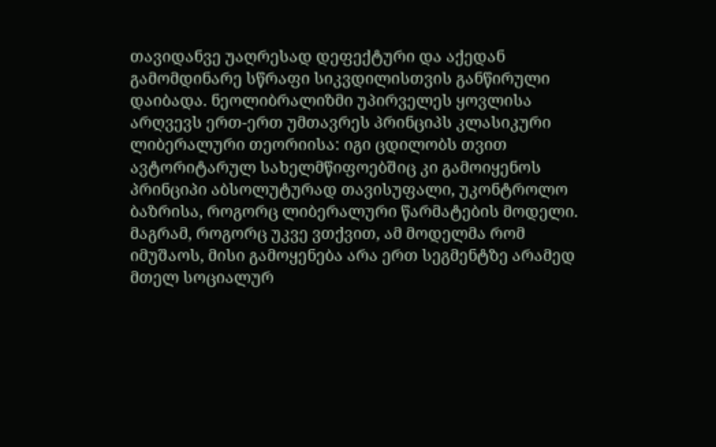თავიდანვე უაღრესად დეფექტური და აქედან გამომდინარე სწრაფი სიკვდილისთვის განწირული დაიბადა. ნეოლიბრალიზმი უპირველეს ყოვლისა არღვევს ერთ-ერთ უმთავრეს პრინციპს კლასიკური ლიბერალური თეორიისა: იგი ცდილობს თვით ავტორიტარულ სახელმწიფოებშიც კი გამოიყენოს პრინციპი აბსოლუტურად თავისუფალი, უკონტროლო ბაზრისა, როგორც ლიბერალური წარმატების მოდელი. მაგრამ, როგორც უკვე ვთქვით, ამ მოდელმა რომ იმუშაოს, მისი გამოყენება არა ერთ სეგმენტზე არამედ მთელ სოციალურ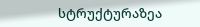სტრუქტურაზეა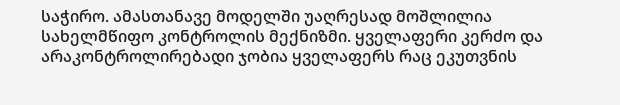საჭირო. ამასთანავე მოდელში უაღრესად მოშლილია სახელმწიფო კონტროლის მექნიზმი. ყველაფერი კერძო და არაკონტროლირებადი ჯობია ყველაფერს რაც ეკუთვნის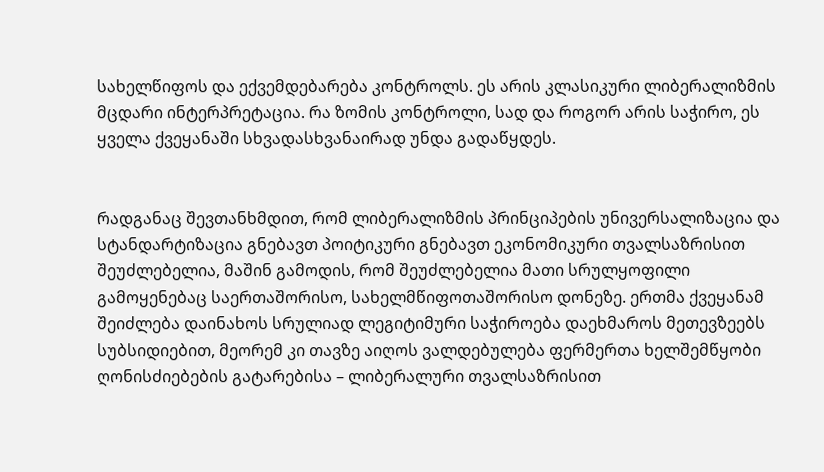სახელწიფოს და ექვემდებარება კონტროლს. ეს არის კლასიკური ლიბერალიზმის მცდარი ინტერპრეტაცია. რა ზომის კონტროლი, სად და როგორ არის საჭირო, ეს ყველა ქვეყანაში სხვადასხვანაირად უნდა გადაწყდეს.


რადგანაც შევთანხმდით, რომ ლიბერალიზმის პრინციპების უნივერსალიზაცია და სტანდარტიზაცია გნებავთ პოიტიკური გნებავთ ეკონომიკური თვალსაზრისით შეუძლებელია, მაშინ გამოდის, რომ შეუძლებელია მათი სრულყოფილი გამოყენებაც საერთაშორისო, სახელმწიფოთაშორისო დონეზე. ერთმა ქვეყანამ შეიძლება დაინახოს სრულიად ლეგიტიმური საჭიროება დაეხმაროს მეთევზეებს სუბსიდიებით, მეორემ კი თავზე აიღოს ვალდებულება ფერმერთა ხელშემწყობი ღონისძიებების გატარებისა – ლიბერალური თვალსაზრისით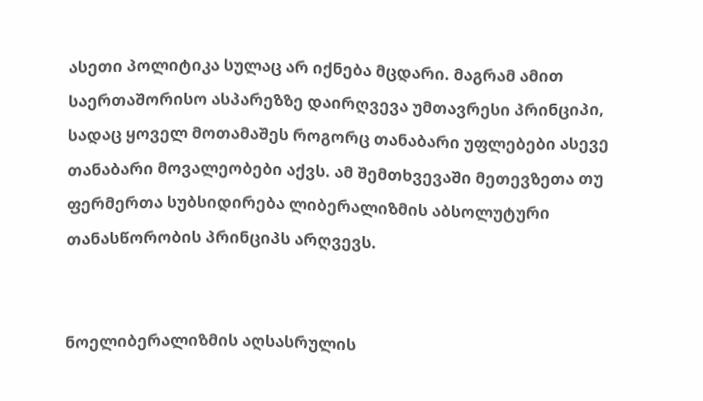ასეთი პოლიტიკა სულაც არ იქნება მცდარი. მაგრამ ამით საერთაშორისო ასპარეზზე დაირღვევა უმთავრესი პრინციპი, სადაც ყოველ მოთამაშეს როგორც თანაბარი უფლებები ასევე თანაბარი მოვალეობები აქვს. ამ შემთხვევაში მეთევზეთა თუ ფერმერთა სუბსიდირება ლიბერალიზმის აბსოლუტური თანასწორობის პრინციპს არღვევს.


ნოელიბერალიზმის აღსასრულის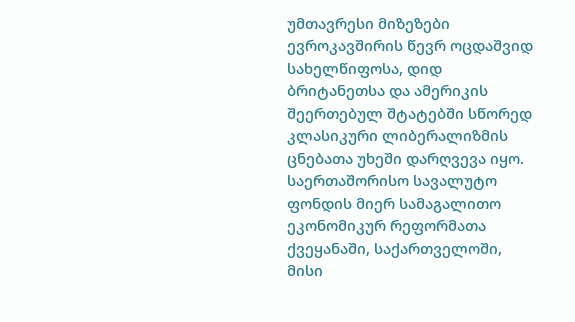უმთავრესი მიზეზები ევროკავშირის წევრ ოცდაშვიდ სახელწიფოსა, დიდ ბრიტანეთსა და ამერიკის შეერთებულ შტატებში სწორედ კლასიკური ლიბერალიზმის ცნებათა უხეში დარღვევა იყო. საერთაშორისო სავალუტო ფონდის მიერ სამაგალითო ეკონომიკურ რეფორმათა ქვეყანაში, საქართველოში, მისი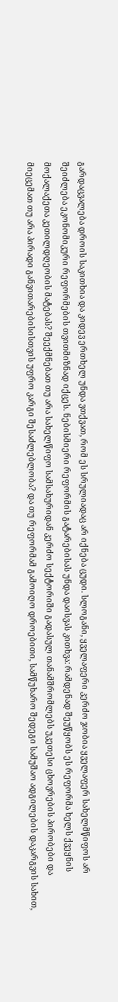გარდაცვალება დროის საკითხია და კიდევ ერთხელ უნდა ვთქვათ, რომ ეს სრულიადაც არ იქნება ცუდი. სლოგანი, ყველაფერი კერძო ჯობია ყველაფერ სახელმწიფოს არ შეიძლება ეკონომიკური რეფორმების თვითმიზნად იქცეს. ნებისმიერი რეფორმის გატარებისას უნდა დაისვას კითხვა: რამდენად შეუწყობს ეს რეფორმა ხელს ქვეყნის მოქალაქეთა კეთილდღეობის მატებას? შეექმნებათ თუ არა სახელწიფო სამსახურიდან კერძო სექტორიში გადასულ თანამშრომლებს უკეთესი ცხოვრების პირობები და მიეცემათ თუ არა პირადი განვითარებისისთვის უფრო კარგი შესაძლებლობა? და თუ რეფორმამ გამოიღო დროებითი, სამწუხარო შედეგი სამუშაო ადგილების დაკარგვის სახით,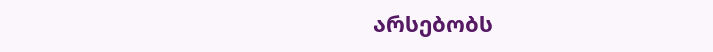არსებობს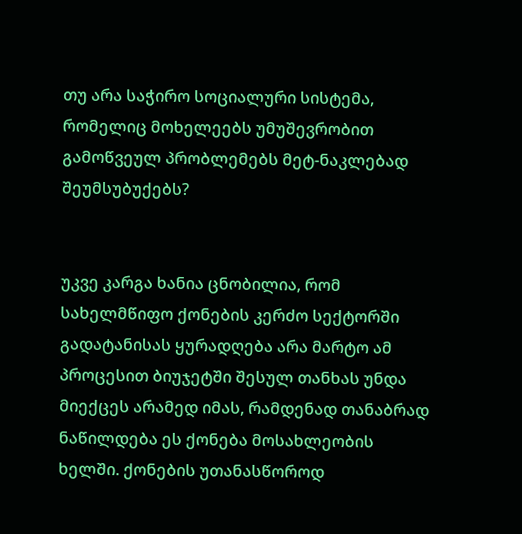თუ არა საჭირო სოციალური სისტემა, რომელიც მოხელეებს უმუშევრობით გამოწვეულ პრობლემებს მეტ-ნაკლებად შეუმსუბუქებს?


უკვე კარგა ხანია ცნობილია, რომ სახელმწიფო ქონების კერძო სექტორში გადატანისას ყურადღება არა მარტო ამ პროცესით ბიუჯეტში შესულ თანხას უნდა მიექცეს არამედ იმას, რამდენად თანაბრად ნაწილდება ეს ქონება მოსახლეობის ხელში. ქონების უთანასწოროდ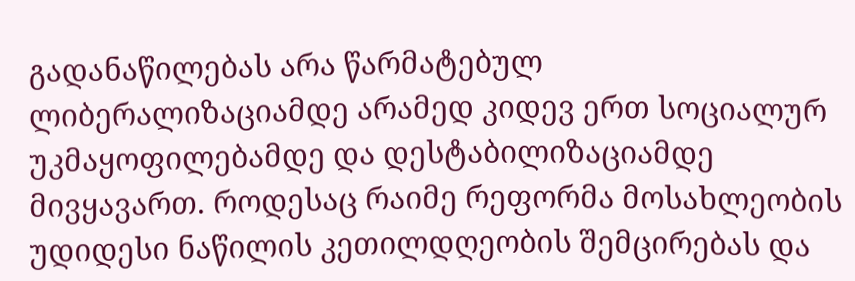გადანაწილებას არა წარმატებულ ლიბერალიზაციამდე არამედ კიდევ ერთ სოციალურ უკმაყოფილებამდე და დესტაბილიზაციამდე მივყავართ. როდესაც რაიმე რეფორმა მოსახლეობის უდიდესი ნაწილის კეთილდღეობის შემცირებას და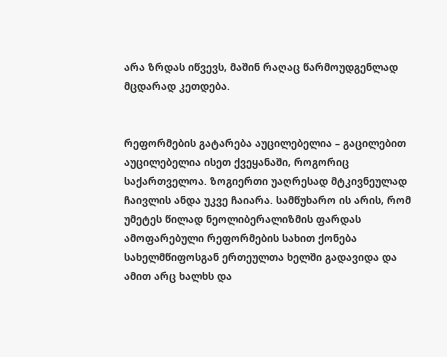არა ზრდას იწვევს, მაშინ რაღაც წარმოუდგენლად მცდარად კეთდება.


რეფორმების გატარება აუცილებელია – გაცილებით აუცილებელია ისეთ ქვეყანაში, როგორიც საქართველოა. ზოგიერთი უაღრესად მტკივნეულად ჩაივლის ანდა უკვე ჩაიარა. სამწუხარო ის არის, რომ უმეტეს წილად ნეოლიბერალიზმის ფარდას ამოფარებული რეფორმების სახით ქონება სახელმწიფოსგან ერთეულთა ხელში გადავიდა და ამით არც ხალხს და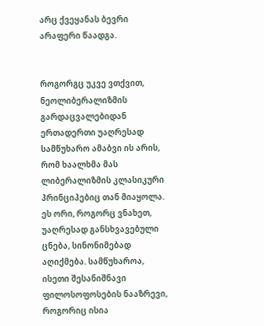არც ქვეყანას ბევრი არაფერი წაადგა.


როგორგც უკვე ვთქვით, ნეოლიბერალიზმის გარდაცვალებიდან ერთადერთი უაღრესად სამწუხარო ამაბვი ის არის, რომ ხაალხმა მას ლიბერალიზმის კლასიკური პრინციპებიც თან მიაყოლა. ეს ორი, როგორც ვნახეთ, უაღრესად განსხვავებული ცნება, სინონიმებად აღიქმება. სამწუხაროა, ისეთი შესანიშნავი ფილოსოფოსების ნააზრევი, როგორიც ისია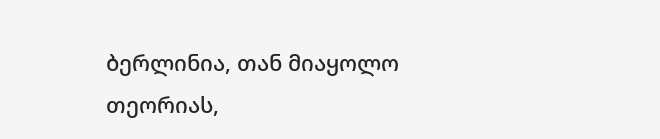ბერლინია, თან მიაყოლო თეორიას,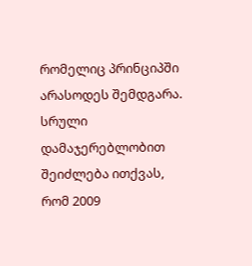რომელიც პრინციპში არასოდეს შემდგარა. სრული დამაჯერებლობით შეიძლება ითქვას, რომ 2009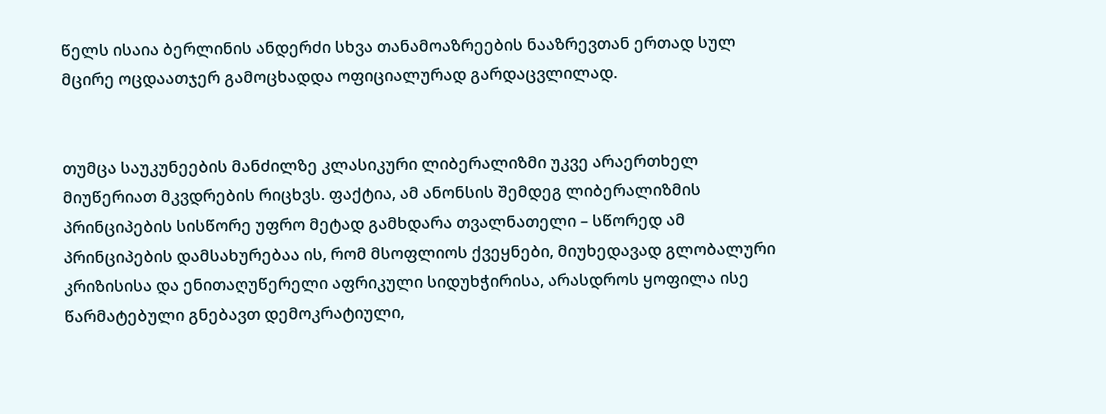წელს ისაია ბერლინის ანდერძი სხვა თანამოაზრეების ნააზრევთან ერთად სულ მცირე ოცდაათჯერ გამოცხადდა ოფიციალურად გარდაცვლილად.


თუმცა საუკუნეების მანძილზე კლასიკური ლიბერალიზმი უკვე არაერთხელ მიუწერიათ მკვდრების რიცხვს. ფაქტია, ამ ანონსის შემდეგ ლიბერალიზმის პრინციპების სისწორე უფრო მეტად გამხდარა თვალნათელი – სწორედ ამ პრინციპების დამსახურებაა ის, რომ მსოფლიოს ქვეყნები, მიუხედავად გლობალური კრიზისისა და ენითაღუწერელი აფრიკული სიდუხჭირისა, არასდროს ყოფილა ისე წარმატებული გნებავთ დემოკრატიული,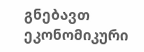გნებავთ ეკონომიკური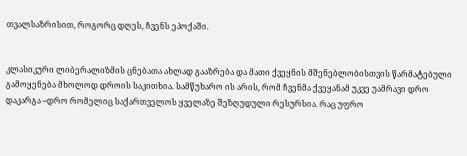თვალსაზრისით, როგორც დღეს, ჩვენს ეპოქაში.


კლასიკური ლიბერალიზმის ცნებათა ახლად გააზრება და მათი ქვეყნის მშენებლობისთვის წარმატებული გამოყენება მხოლოდ დროის საკითხია. სამწუხარო ის არის, რომ ჩვენმა ქვეყანამ უკვე უამრავი დრო დაკარგა –დრო რომელიც საქართველოს ყველაზე შეზღუდული რესურსია. რაც უფრო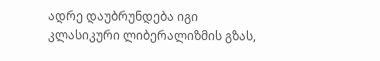ადრე დაუბრუნდება იგი კლასიკური ლიბერალიზმის გზას,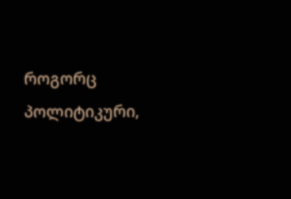როგორც პოლიტიკური,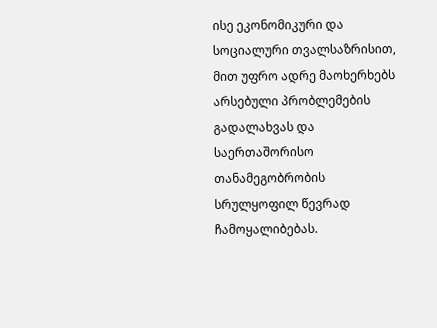ისე ეკონომიკური და სოციალური თვალსაზრისით, მით უფრო ადრე მაოხერხებს არსებული პრობლემების გადალახვას და საერთაშორისო თანამეგობრობის სრულყოფილ წევრად ჩამოყალიბებას.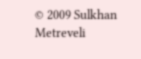© 2009 Sulkhan Metreveli